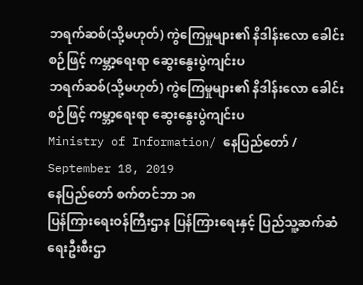ဘရက်ဆစ်(သို့မဟုတ်) ကွဲကြေမှုများ၏ နိဒါန်းလော ခေါင်းစဉ်ဖြင့် ကမ္ဘာ့ရေးရာ ဆွေးနွေးပွဲကျင်းပ
ဘရက်ဆစ်(သို့မဟုတ်) ကွဲကြေမှုများ၏ နိဒါန်းလော ခေါင်းစဉ်ဖြင့် ကမ္ဘာ့ရေးရာ ဆွေးနွေးပွဲကျင်းပ
Ministry of Information/ နေပြည်တော် / September 18, 2019
နေပြည်တော် စက်တင်ဘာ ၁၈
ပြန်ကြားရေးဝန်ကြီးဌာန ပြန်ကြားရေးနှင့် ပြည်သူ့ဆက်ဆံရေးဦးစီးဌာ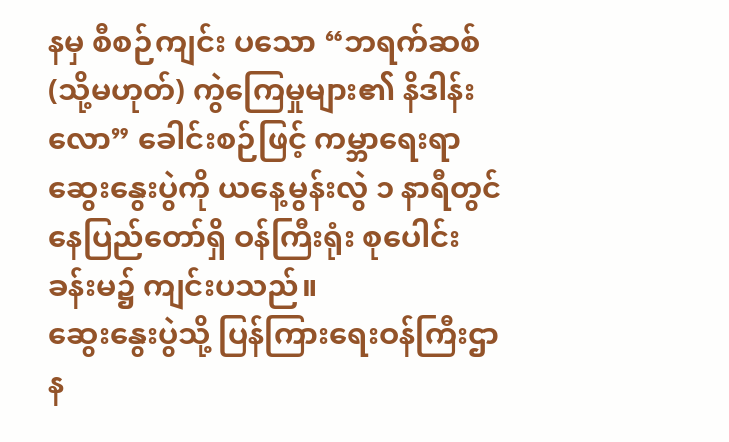နမှ စီစဉ်ကျင်း ပသော “ဘရက်ဆစ် (သို့မဟုတ်) ကွဲကြေမှုများ၏ နိဒါန်းလော” ခေါင်းစဉ်ဖြင့် ကမ္ဘာရေးရာ ဆွေးနွေးပွဲကို ယနေ့မွန်းလွဲ ၁ နာရီတွင် နေပြည်တော်ရှိ ဝန်ကြီးရုံး စုပေါင်းခန်းမ၌ ကျင်းပသည်။
ဆွေးနွေးပွဲသို့ ပြန်ကြားရေးဝန်ကြီးဌာန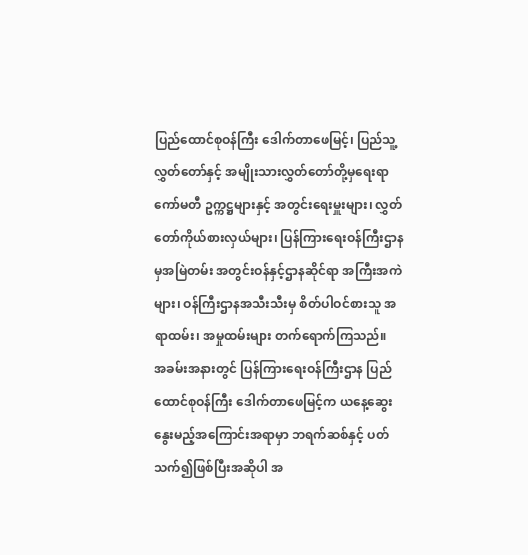ပြည်ထောင်စုဝန်ကြီး ဒေါက်တာဖေမြင့်၊ ပြည်သူ့လွှတ်တော်နှင့် အမျိုးသားလွှတ်တော်တို့မှရေးရာကော်မတီ ဥက္ကဋ္ဌများနှင့် အတွင်းရေးမှူးများ၊ လွှတ်တော်ကိုယ်စားလှယ်များ၊ ပြန်ကြားရေးဝန်ကြီးဌာနမှအမြဲတမ်း အတွင်းဝန်နှင့်ဌာနဆိုင်ရာ အကြီးအကဲများ၊ ဝန်ကြီးဌာနအသီးသီးမှ စိတ်ပါဝင်စားသူ အရာထမ်း၊ အမှုထမ်းများ တက်ရောက်ကြသည်။
အခမ်းအနားတွင် ပြန်ကြားရေးဝန်ကြီးဌာန ပြည်ထောင်စုဝန်ကြီး ဒေါက်တာဖေမြင့်က ယနေ့ဆွေးနွေးမည့်အကြောင်းအရာမှာ ဘရက်ဆစ်နှင့် ပတ်သက်၍ဖြစ်ပြီးအဆိုပါ အ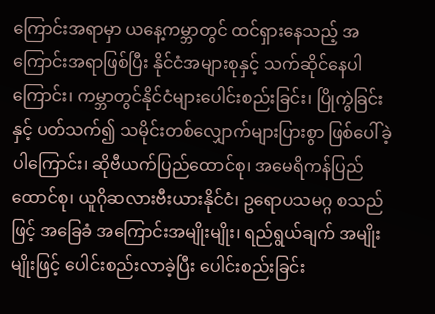ကြောင်းအရာမှာ ယနေ့ကမ္ဘာတွင် ထင်ရှားနေသည့် အကြောင်းအရာဖြစ်ပြီး နိုင်ငံအများစုနှင့် သက်ဆိုင်နေပါကြောင်း၊ ကမ္ဘာတွင်နိုင်ငံများပေါင်းစည်းခြင်း၊ ပြိုကွဲခြင်းနှင့် ပတ်သက်၍ သမိုင်းတစ်လျှောက်များပြားစွာ ဖြစ်ပေါ်ခဲ့ပါကြောင်း၊ ဆိုဗီယက်ပြည်ထောင်စု၊ အမေရိကန်ပြည်ထောင်စု၊ ယူဂိုဆလားဗီးယားနိုင်ငံ၊ ဥရောပသမဂ္ဂ စသည်ဖြင့် အခြေခံ အကြောင်းအမျိုးမျိုး၊ ရည်ရွယ်ချက် အမျိုးမျိုးဖြင့် ပေါင်းစည်းလာခဲ့ပြီး ပေါင်းစည်းခြင်း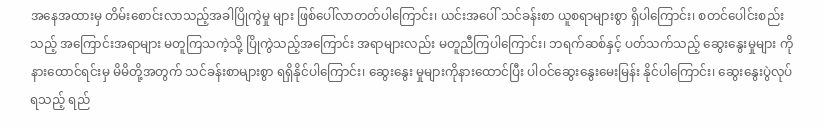အနေအထားမှ တိမ်းစောင်းလာသည့်အခါပြိုကွဲမှု များ ဖြစ်ပေါ်လာတတ်ပါကြောင်း၊ ယင်းအပေါ် သင်ခန်းစာ ယူစရာများစွာ ရှိပါကြောင်း၊ စတင်ပေါင်းစည်းသည့် အကြောင်းအရာများ မတူကြသကဲ့သို့ ပြိုကွဲသည့်အကြောင်း အရာများလည်း မတူညီကြပါကြောင်း၊ ဘရက်ဆစ်နှင့် ပတ်သက်သည့် ဆွေးနွေးမှုများ ကို နားထောင်ရင်းမှ မိမိတို့အတွက် သင်ခန်းစာများစွာ ရရှိနိုင်ပါကြောင်း၊ ဆွေးနွေး မှုများကိုနားထောင်ပြီး ပါဝင်ဆွေးနွေးမေးမြန်း နိုင်ပါကြောင်း၊ ဆွေးနွေးပွဲလုပ်ရသည့် ရည်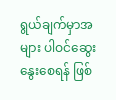ရွယ်ချက်မှာအများ ပါဝင်ဆွေးနွေးစေရန် ဖြစ်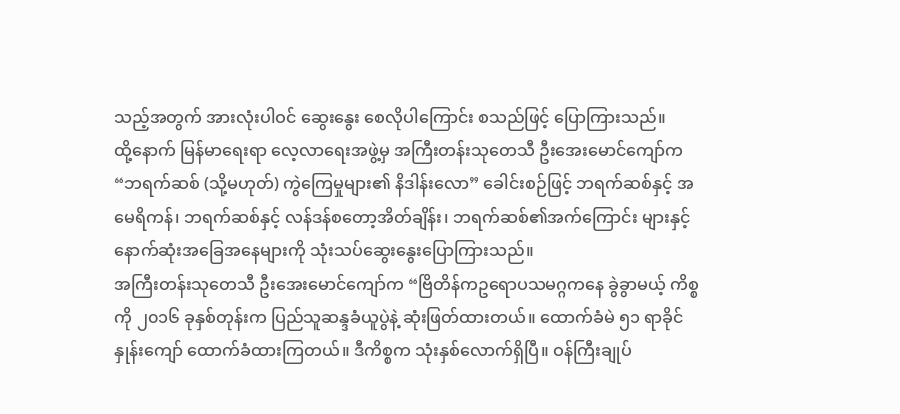သည့်အတွက် အားလုံးပါဝင် ဆွေးနွေး စေလိုပါကြောင်း စသည်ဖြင့် ပြောကြားသည်။
ထို့နောက် မြန်မာရေးရာ လေ့လာရေးအဖွဲ့မှ အကြီးတန်းသုတေသီ ဦးအေးမောင်ကျော်က “ဘရက်ဆစ် (သို့မဟုတ်) ကွဲကြေမှုများ၏ နိဒါန်းလော” ခေါင်းစဉ်ဖြင့် ဘရက်ဆစ်နှင့် အမေရိကန်၊ ဘရက်ဆစ်နှင့် လန်ဒန်စတော့အိတ်ချိန်း၊ ဘရက်ဆစ်၏အက်ကြောင်း များနှင့် နောက်ဆုံးအခြေအနေများကို သုံးသပ်ဆွေးနွေးပြောကြားသည်။
အကြီးတန်းသုတေသီ ဦးအေးမောင်ကျော်က “ဗြိတိန်ကဥရောပသမဂ္ဂကနေ ခွဲခွာမယ့် ကိစ္စကို ၂၀၁၆ ခုနှစ်တုန်းက ပြည်သူဆန္ဒခံယူပွဲနဲ့ ဆုံးဖြတ်ထားတယ်။ ထောက်ခံမဲ ၅၁ ရာခိုင်နှုန်းကျော် ထောက်ခံထားကြတယ်။ ဒီကိစ္စက သုံးနှစ်လောက်ရှိပြီ။ ဝန်ကြီးချုပ်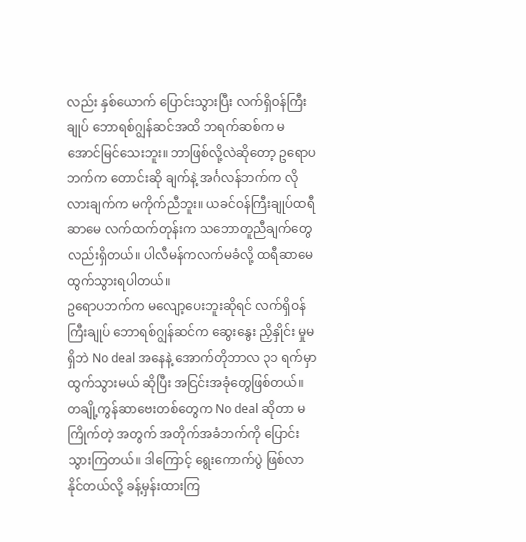လည်း နှစ်ယောက် ပြောင်းသွားပြီး လက်ရှိဝန်ကြီးချုပ် ဘောရစ်ဂျွန်ဆင်အထိ ဘရက်ဆစ်က မအောင်မြင်သေးဘူး။ ဘာဖြစ်လို့လဲဆိုတော့ ဥရောပဘက်က တောင်းဆို ချက်နဲ့ အင်္ဂလန်ဘက်က လိုလားချက်က မကိုက်ညီဘူး။ ယခင်ဝန်ကြီးချုပ်ထရီဆာမေ လက်ထက်တုန်းက သဘောတူညီချက်တွေလည်းရှိတယ်။ ပါလီမန်ကလက်မခံလို့ ထရီဆာမေ ထွက်သွားရပါတယ်။
ဥရောပဘက်က မလျော့ပေးဘူးဆိုရင် လက်ရှိဝန်ကြီးချုပ် ဘောရစ်ဂျွန်ဆင်က ဆွေးနွေး ညှိနှိုင်း မှုမရှိဘဲ No deal အနေနဲ့ အောက်တိုဘာလ ၃၁ ရက်မှာ ထွက်သွားမယ် ဆိုပြီး အငြင်းအခုံတွေဖြစ်တယ်။ တချို့ကွန်ဆာဗေးတစ်တွေက No deal ဆိုတာ မကြိုက်တဲ့ အတွက် အတိုက်အခံဘက်ကို ပြောင်းသွားကြတယ်။ ဒါကြောင့် ရွေးကောက်ပွဲ ဖြစ်လာ နိုင်တယ်လို့ ခန့်မှန်းထားကြ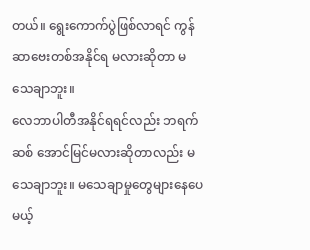တယ်။ ရွေးကောက်ပွဲဖြစ်လာရင် ကွန်ဆာဗေးတစ်အနိုင်ရ မလားဆိုတာ မသေချာဘူး။
လေဘာပါတီအနိုင်ရရင်လည်း ဘရက်ဆစ် အောင်မြင်မလားဆိုတာလည်း မသေချာဘူး။ မသေချာမှုတွေများနေပေမယ့်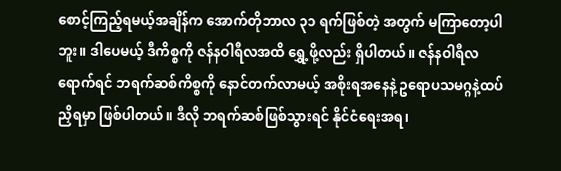စောင့်ကြည့်ရမယ့်အချိန်က အောက်တိုဘာလ ၃၁ ရက်ဖြစ်တဲ့ အတွက် မကြာတော့ပါဘူး။ ဒါပေမယ့် ဒီကိစ္စကို ဇန်နဝါရီလအထိ ရွှေ့ဖို့လည်း ရှိပါတယ်။ ဇန်နဝါရီလရောက်ရင် ဘရက်ဆစ်ကိစ္စကို နောင်တက်လာမယ့် အစိုးရအနေနဲ့ ဥရောပသမဂ္ဂနဲ့ထပ်ညှိရမှာ ဖြစ်ပါတယ်။ ဒီလို ဘရက်ဆစ်ဖြစ်သွားရင် နိုင်ငံရေးအရ၊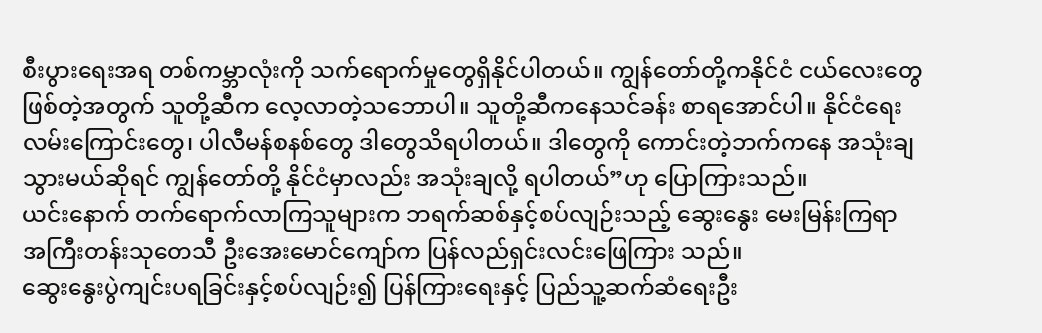စီးပွားရေးအရ တစ်ကမ္ဘာလုံးကို သက်ရောက်မှုတွေရှိနိုင်ပါတယ်။ ကျွန်တော်တို့ကနိုင်ငံ ငယ်လေးတွေ ဖြစ်တဲ့အတွက် သူတို့ဆီက လေ့လာတဲ့သဘောပါ။ သူတို့ဆီကနေသင်ခန်း စာရအောင်ပါ။ နိုင်ငံရေးလမ်းကြောင်းတွေ၊ ပါလီမန်စနစ်တွေ ဒါတွေသိရပါတယ်။ ဒါတွေကို ကောင်းတဲ့ဘက်ကနေ အသုံးချသွားမယ်ဆိုရင် ကျွန်တော်တို့ နိုင်ငံမှာလည်း အသုံးချလို့ ရပါတယ်”ဟု ပြောကြားသည်။
ယင်းနောက် တက်ရောက်လာကြသူများက ဘရက်ဆစ်နှင့်စပ်လျဉ်းသည့် ဆွေးနွေး မေးမြန်းကြရာ အကြီးတန်းသုတေသီ ဦးအေးမောင်ကျော်က ပြန်လည်ရှင်းလင်းဖြေကြား သည်။
ဆွေးနွေးပွဲကျင်းပရခြင်းနှင့်စပ်လျဉ်း၍ ပြန်ကြားရေးနှင့် ပြည်သူ့ဆက်ဆံရေးဦး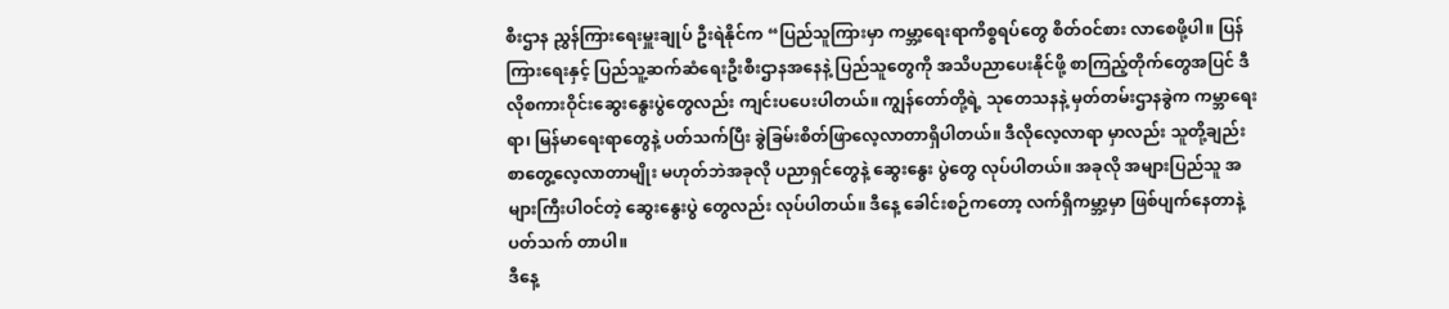စီးဌာန ညွှန်ကြားရေးမှူးချုပ် ဦးရဲနိုင်က “ပြည်သူကြားမှာ ကမ္ဘာ့ရေးရာကိစ္စရပ်တွေ စိတ်ဝင်စား လာစေဖို့ပါ။ ပြန်ကြားရေးနှင့် ပြည်သူ့ဆက်ဆံရေးဦးစီးဌာနအနေနဲ့ ပြည်သူတွေကို အသိပညာပေးနိုင်ဖို့ စာကြည့်တိုက်တွေအပြင် ဒီလိုစကားဝိုင်းဆွေးနွေးပွဲတွေလည်း ကျင်းပပေးပါတယ်။ ကျွန်တော်တို့ရဲ့ သုတေသနနဲ့ မှတ်တမ်းဌာနခွဲက ကမ္ဘာရေးရာ၊ မြန်မာရေးရာတွေနဲ့ ပတ်သက်ပြီး ခွဲခြမ်းစိတ်ဖြာလေ့လာတာရှိပါတယ်။ ဒီလိုလေ့လာရာ မှာလည်း သူတို့ချည်း စာတွေ့လေ့လာတာမျိုး မဟုတ်ဘဲအခုလို ပညာရှင်တွေနဲ့ ဆွေးနွေး ပွဲတွေ လုပ်ပါတယ်။ အခုလို အများပြည်သူ အများကြီးပါဝင်တဲ့ ဆွေးနွေးပွဲ တွေလည်း လုပ်ပါတယ်။ ဒီနေ့ ခေါင်းစဉ်ကတော့ လက်ရှိကမ္ဘာ့မှာ ဖြစ်ပျက်နေတာနဲ့ ပတ်သက် တာပါ။
ဒီနေ့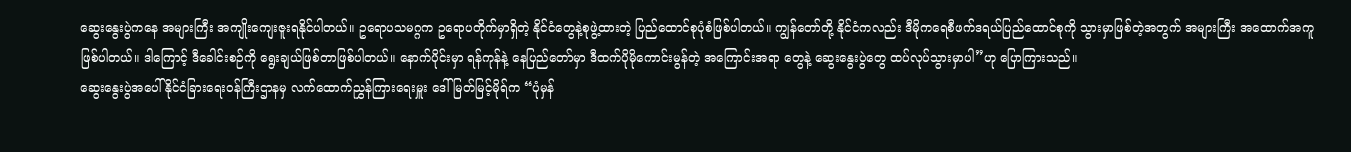ဆွေးနွေးပွဲကနေ အများကြီး အကျိုးကျေးဇူးရနိုင်ပါတယ်။ ဥရောပသမဂ္ဂက ဥရောပတိုက်မှာရှိတဲ့ နိုင်ငံတွေနဲ့စုဖွဲ့ထားတဲ့ ပြည်ထောင်စုပုံစံဖြစ်ပါတယ်။ ကျွန်တော်တို့ နိုင်ငံကလည်း ဒီမိုကရေစီဖက်ဒရယ်ပြည်ထောင်စုကို သွားမှာဖြစ်တဲ့အတွက် အများကြီး အထောက်အကူဖြစ်ပါတယ်။ ဒါကြောင့် ဒီခေါင်းစဉ်ကို ရွေးချယ်ဖြစ်တာဖြစ်ပါတယ်။ နောက်ပိုင်းမှာ ရန်ကုန်နဲ့ နေပြည်တော်မှာ ဒီထက်ပိုမိုကောင်းမွန်တဲ့ အကြောင်းအရာ တွေနဲ့ ဆွေးနွေးပွဲတွေ ထပ်လုပ်သွားမှာပါ”ဟု ပြောကြားသည်။
ဆွေးနွေးပွဲအပေါ် နိုင်ငံခြားရေးဝန်ကြီးဌာနမှ လက်ထောက်ညွှန်ကြားရေးမှူး ဒေါ်မြတ်မြင့်မိုရ်က “ပုံမှန်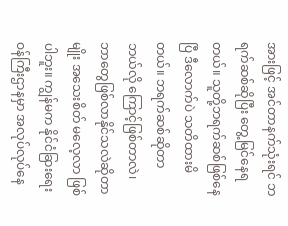အားဖြင့် အင်တာနက်သုံးရင် ဘရက်ဆစ်ဆိုပြီး တွေ့မြင်နေရ တယ်။ သူတို့ဘရက်ဆစ်ဖြစ်နေပြီ ဒီလောက်ပဲ သတိထားမိတယ်။ ဘရက်ဆစ်ဆိုတာ ဘယ်လို ကြောင့်ဖြစ်တာလဲ၊ ဘာတွေဖြစ်လာနိုင်သလဲဆိုတာမျိုး အသေးစိတ် မလေ့လာ ဖြစ်ပါဘူး။ ကျွန်မက နိုင်ငံခြားရေးဝန်ကြီးဌာနမှာ အလုပ်လုပ်နေ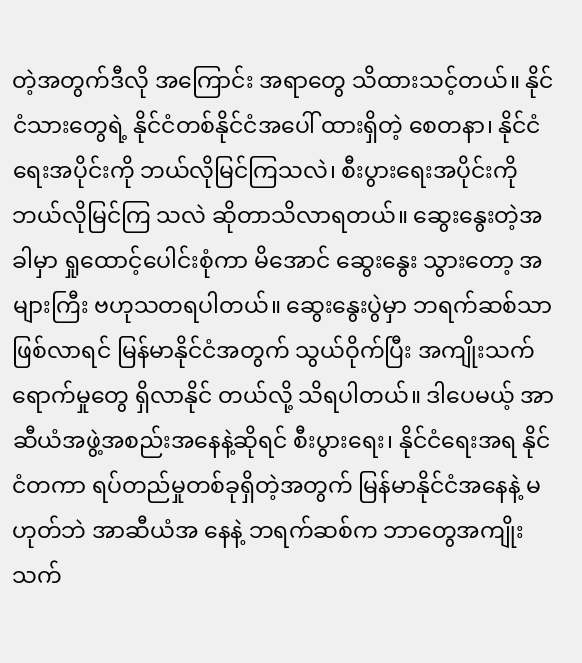တဲ့အတွက်ဒီလို အကြောင်း အရာတွေ သိထားသင့်တယ်။ နိုင်ငံသားတွေရဲ့ နိုင်ငံတစ်နိုင်ငံအပေါ် ထားရှိတဲ့ စေတနာ၊ နိုင်ငံရေးအပိုင်းကို ဘယ်လိုမြင်ကြသလဲ၊ စီးပွားရေးအပိုင်းကို ဘယ်လိုမြင်ကြ သလဲ ဆိုတာသိလာရတယ်။ ဆွေးနွေးတဲ့အခါမှာ ရှုထောင့်ပေါင်းစုံကာ မိအောင် ဆွေးနွေး သွားတော့ အများကြီး ဗဟုသတရပါတယ်။ ဆွေးနွေးပွဲမှာ ဘရက်ဆစ်သာ ဖြစ်လာရင် မြန်မာနိုင်ငံအတွက် သွယ်ဝိုက်ပြီး အကျိုးသက်ရောက်မှုတွေ ရှိလာနိုင် တယ်လို့ သိရပါတယ်။ ဒါပေမယ့် အာဆီယံအဖွဲ့အစည်းအနေနဲ့ဆိုရင် စီးပွားရေး၊ နိုင်ငံရေးအရ နိုင်ငံတကာ ရပ်တည်မှုတစ်ခုရှိတဲ့အတွက် မြန်မာနိုင်ငံအနေနဲ့ မဟုတ်ဘဲ အာဆီယံအ နေနဲ့ ဘရက်ဆစ်က ဘာတွေအကျိုးသက်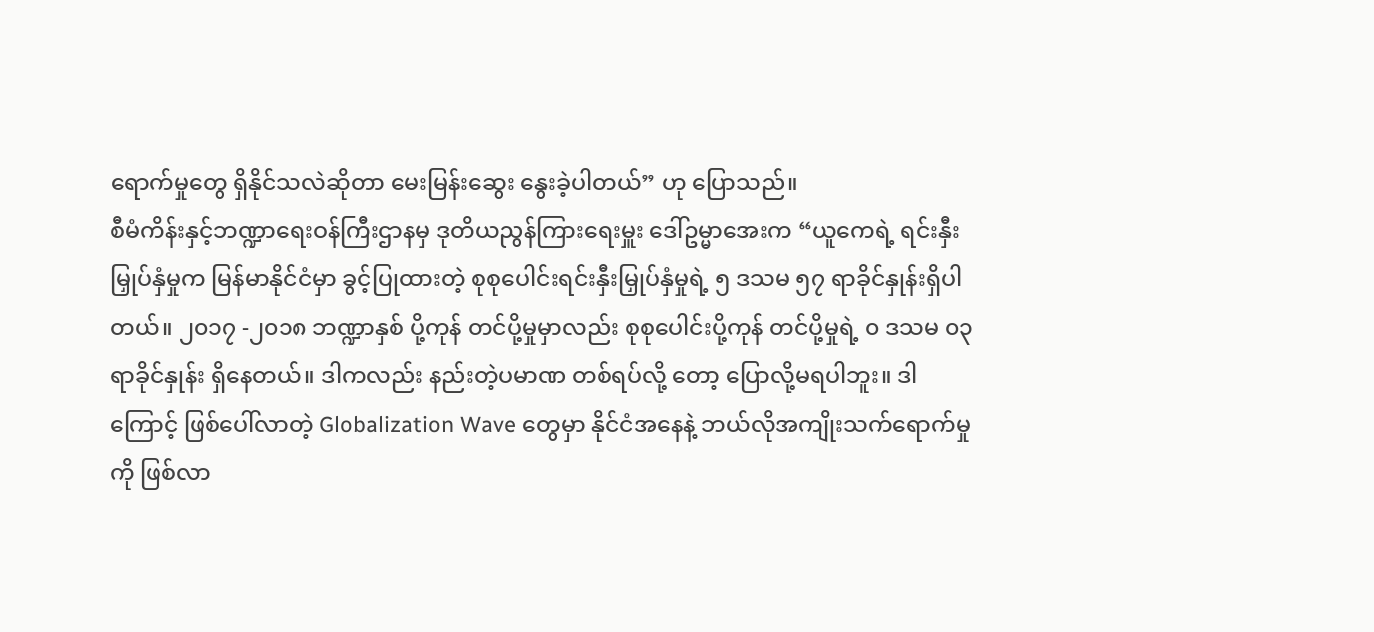ရောက်မှုတွေ ရှိနိုင်သလဲဆိုတာ မေးမြန်းဆွေး နွေးခဲ့ပါတယ်” ဟု ပြောသည်။
စီမံကိန်းနှင့်ဘဏ္ဍာရေးဝန်ကြီးဌာနမှ ဒုတိယညွန်ကြားရေးမှူး ဒေါ်ဥမ္မာအေးက “ယူကေရဲ့ ရင်းနှီးမြှုပ်နှံမှုက မြန်မာနိုင်ငံမှာ ခွင့်ပြုထားတဲ့ စုစုပေါင်းရင်းနှီးမြှုပ်နှံမှုရဲ့ ၅ ဒသမ ၅၇ ရာခိုင်နှုန်းရှိပါတယ်။ ၂၀၁၇ -၂၀၁၈ ဘဏ္ဍာနှစ် ပို့ကုန် တင်ပို့မှုမှာလည်း စုစုပေါင်းပို့ကုန် တင်ပို့မှုရဲ့ ၀ ဒသမ ၀၃ ရာခိုင်နှုန်း ရှိနေတယ်။ ဒါကလည်း နည်းတဲ့ပမာဏ တစ်ရပ်လို့ တော့ ပြောလို့မရပါဘူး။ ဒါကြောင့် ဖြစ်ပေါ်လာတဲ့ Globalization Wave တွေမှာ နိုင်ငံအနေနဲ့ ဘယ်လိုအကျိုးသက်ရောက်မှုကို ဖြစ်လာ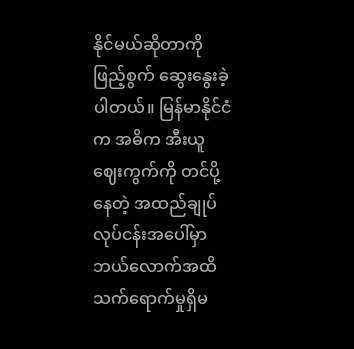နိုင်မယ်ဆိုတာကို ဖြည့်စွက် ဆွေးနွေးခဲ့ပါတယ်။ မြန်မာနိုင်ငံက အဓိက အီးယူဈေးကွက်ကို တင်ပို့နေတဲ့ အထည်ချုပ် လုပ်ငန်းအပေါ်မှာ ဘယ်လောက်အထိ သက်ရောက်မှုရှိမ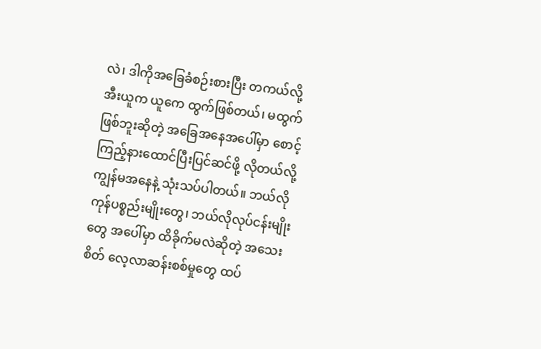လဲ၊ ဒါကိုအခြေခံစဉ်းစားပြီး တကယ်လို့ အီးယူက ယူကေ ထွက်ဖြစ်တယ်၊ မထွက်ဖြစ်ဘူးဆိုတဲ့ အခြေအနေအပေါ်မှာ စောင့်ကြည့်နားထောင်ပြီးပြင်ဆင်ဖို့ လိုတယ်လို့ ကျွန်မအနေနဲ့ သုံးသပ်ပါတယ်။ ဘယ်လို ကုန်ပစ္စည်းမျိုးတွေ၊ ဘယ်လိုလုပ်ငန်းမျိုးတွေ အပေါ်မှာ ထိခိုက်မလဲဆိုတဲ့ အသေးစိတ် လေ့လာဆန်းစစ်မှုတွေ ထပ်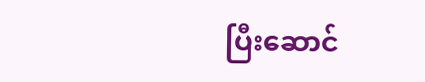ပြီးဆောင်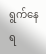ရွက်နေရ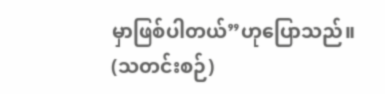မှာဖြစ်ပါတယ်”ဟုပြောသည်။
(သတင်းစဉ်)